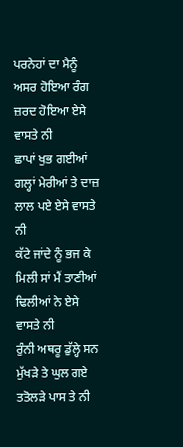ਪਰਨੇਹਾਂ ਦਾ ਮੈਨੂੰ ਅਸਰ ਹੋਇਆ ਰੰਗ ਜ਼ਰਦ ਹੋਇਆ ਏਸੇ ਵਾਸਤੇ ਨੀ
ਛਾਪਾਂ ਖੁਭ ਗਈਆਂ ਗਲ੍ਹਾਂ ਮੇਰੀਆਂ ਤੇ ਦਾਜ਼ ਲਾਲ ਪਏ ਏਸੇ ਵਾਸਤੇ ਨੀ
ਕੱਟੇ ਜਾਂਦੇ ਨੂੰ ਭਜ ਕੇ ਮਿਲੀ ਸਾਂ ਮੈਂ ਤਾਣੀਆਂ ਢਿਲੀਆਂ ਨੇ ਏਸੇ ਵਾਸਤੇ ਨੀ
ਰੁੰਨੀ ਅਥਰੂ ਡੁੱਲ੍ਹੇ ਸਨ ਮੁੱਖੜੇ ਤੇ ਘੁਲ ਗਏ ਤਤੋਲੜੇ ਪਾਸ ਤੇ ਨੀ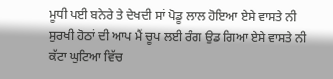ਮੂਧੀ ਪਈ ਬਨੇਰੇ ਤੇ ਦੇਖਦੀ ਸਾਂ ਪੋਡੂ ਲਾਲ ਹੋਇਆ ਏਸੇ ਵਾਸਤੇ ਨੀ
ਸੁਰਖੀ ਹੋਠਾਂ ਦੀ ਆਪ ਮੈਂ ਚੂਪ ਲਈ ਰੰਗ ਉਡ ਗਿਆ ਏਸੇ ਵਾਸਤੇ ਨੀ
ਕੱਟਾ ਘੁਟਿਆ ਵਿੱਚ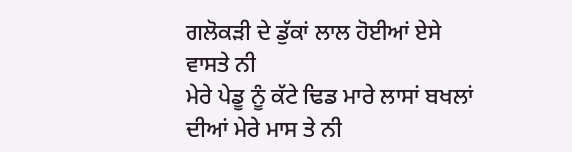ਗਲੋਕੜੀ ਦੇ ਡੁੱਕਾਂ ਲਾਲ ਹੋਈਆਂ ਏਸੇ ਵਾਸਤੇ ਨੀ
ਮੇਰੇ ਪੇਡੂ ਨੂੰ ਕੱਟੇ ਢਿਡ ਮਾਰੇ ਲਾਸਾਂ ਬਖਲਾਂ ਦੀਆਂ ਮੇਰੇ ਮਾਸ ਤੇ ਨੀ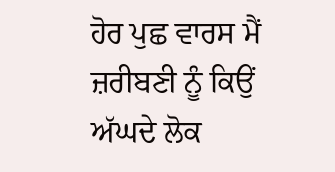ਹੋਰ ਪੁਛ ਵਾਰਸ ਮੈਂ ਜ਼ਰੀਬਣੀ ਨੂੰ ਕਿਉਂ ਅੱਘਦੇ ਲੋਕ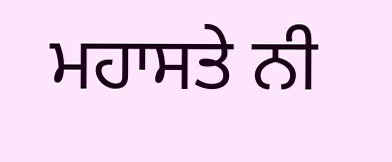ਮਹਾਸਤੇ ਨੀ